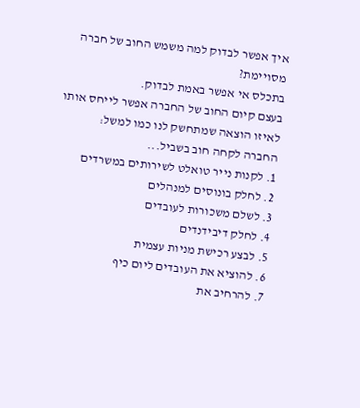איך אפשר לבדוק למה משמש החוב של חברה מסויימת?
בתכלס אי אפשר באמת לבדוק.
בעצם קיום החוב של החברה אפשר לייחס אותו לאיזו הוצאה שמתחשק לנו כמו למשל:
החברה לקחה חוב בשביל...
1. לקנות נייר טואלט לשירותים במשרדים
2. לחלק בונוסים למנהלים
3. לשלם משכורות לעובדים
4. לחלק דיבידנדים
5. לבצע רכישת מניות עצמית
6. להוציא את העובדים ליום כיף
7. להרחיב את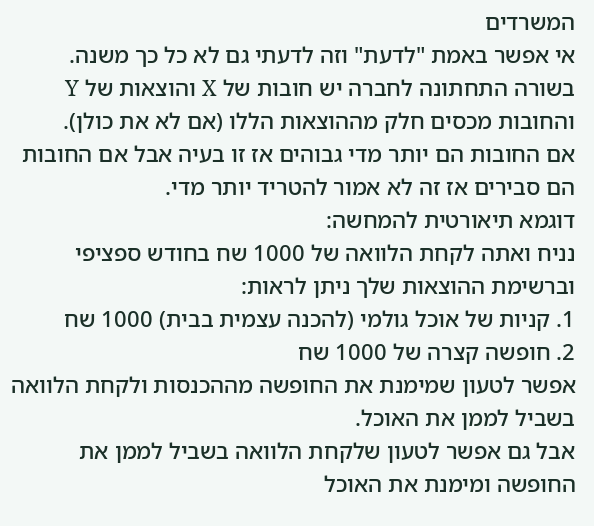המשרדים
אי אפשר באמת "לדעת" וזה לדעתי גם לא כל כך משנה.
בשורה התחתונה לחברה יש חובות של X והוצאות של Y והחובות מכסים חלק מההוצאות הללו (אם לא את כולן).
אם החובות הם יותר מדי גבוהים אז זו בעיה אבל אם החובות הם סבירים אז זה לא אמור להטריד יותר מדי.
דוגמא תיאורטית להמחשה:
נניח ואתה לקחת הלוואה של 1000 שח בחודש ספציפי וברשימת ההוצאות שלך ניתן לראות:
1. קניות של אוכל גולמי (להכנה עצמית בבית) 1000 שח
2. חופשה קצרה של 1000 שח
אפשר לטעון שמימנת את החופשה מההכנסות ולקחת הלוואה בשביל לממן את האוכל.
אבל גם אפשר לטעון שלקחת הלוואה בשביל לממן את החופשה ומימנת את האוכל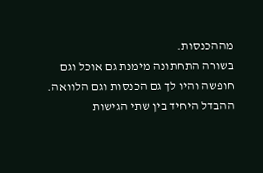מההכנסות.
בשורה התחתונה מימנת גם אוכל וגם חופשה והיו לך גם הכנסות וגם הלוואה.
ההבדל היחיד בין שתי הגישות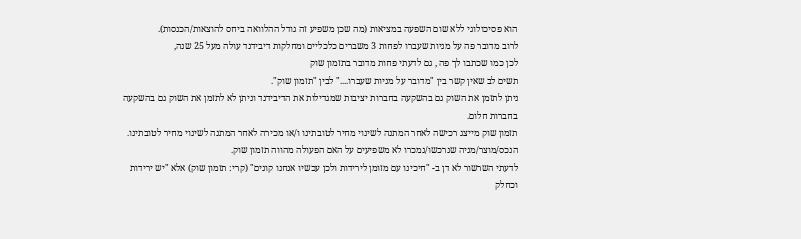הוא פסיכולוגי ללא שום השפעה במציאות (מה שכן משפיע זה גודל ההלוואה ביחס להוצאות/הכנסות).
לרוב מדובר פה על מניות שעברו לפחות 3 משברים כלכליים ומחלקות דיבידנד עולה מעל 25 שנה,
לכן כמו שכתבו לך פה , גם לדעתי פחות מדובר בתזמון שוק
תשים לב שאין קשר בין "מדובר על מניות שעברו...." לבין "תזמון שוק".
ניתן לתזמן את השוק גם בהשקעה בחברות יציבות שמגדילות את הדיבידנד וניתן לא לתזמן את השוק גם בהשקעה בחברות חלום.
תזמון שוק מייצג רכישה לאחר המתנה לשינוי מחיר לטובתינו ו/או מכירה לאחר המתנה לשינוי מחיר לטובתינו.
הנכס/מוצר/מניה שנרכשו/נמכרו לא משפיעים על האם הפעולה מהווה תזמון שוק.
לדעתי השרשור לא דן ב- "חיכינו עם מזומן לירידות ולכן עכשיו אנחנו קונים" (קרי: תזמון שוק) אלא "יש ירידות וכחלק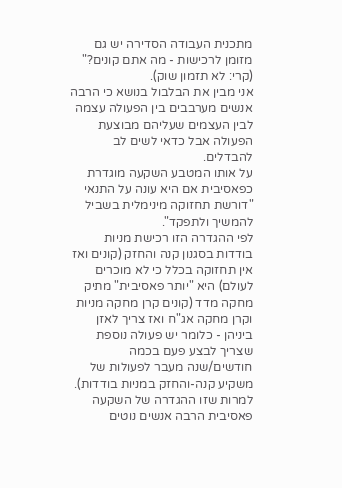מתכנית העבודה הסדירה יש גם מזומן לרכישות - מה אתם קונים?" (קרי: לא תזמון שוק).
אני מבין את הבלבול בנושא כי הרבה אנשים מערבבים בין הפעולה עצמה לבין העצמים שעליהם מבוצעת הפעולה אבל כדאי לשים לב להבדלים.
על אותו המטבע השקעה מוגדרת כפאסיבית אם היא עונה על התנאי "דורשת תחזוקה מינימלית בשביל להמשיך ולתפקד".
לפי ההגדרה הזו רכישת מניות בודדות בסגנון קנה והחזק (קונים ואז אין תחזוקה בכלל כי לא מוכרים לעולם) היא "יותר פאסיבית" מתיק מחקה מדד (קונים קרן מחקה מניות וקרן מחקה אג"ח ואז צריך לאזן ביניהן - כלומר יש פעולה נוספת שצריך לבצע פעם בכמה חודשים/שנה מעבר לפעולות של משקיע קנה-והחזק במניות בודדות).
למרות שזו ההגדרה של השקעה פאסיבית הרבה אנשים נוטים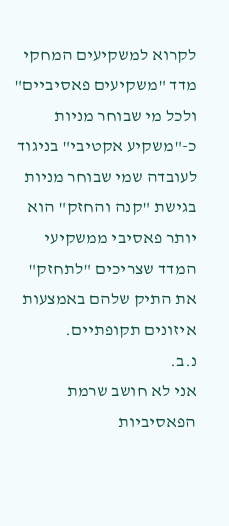לקרוא למשקיעים המחקי מדד "משקיעים פאסיביים" ולכל מי שבוחר מניות כ-"משקיע אקטיבי" בניגוד לעובדה שמי שבוחר מניות בגישת "קנה והחזק" הוא יותר פאסיבי ממשקיעי המדד שצריכים "לתחזק" את התיק שלהם באמצעות איזונים תקופתיים.
נ.ב.
אני לא חושב שרמת הפאסיביות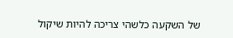של השקעה כלשהי צריכה להיות שיקול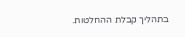בתהליך קבלת ההחלטות.